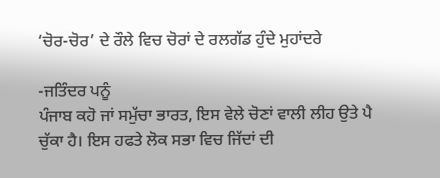‘ਚੋਰ-ਚੋਰ’ ਦੇ ਰੌਲੇ ਵਿਚ ਚੋਰਾਂ ਦੇ ਰਲਗੱਡ ਹੁੰਦੇ ਮੁਹਾਂਦਰੇ

-ਜਤਿੰਦਰ ਪਨੂੰ
ਪੰਜਾਬ ਕਹੋ ਜਾਂ ਸਮੁੱਚਾ ਭਾਰਤ, ਇਸ ਵੇਲੇ ਚੋਣਾਂ ਵਾਲੀ ਲੀਹ ਉਤੇ ਪੈ ਚੁੱਕਾ ਹੈ। ਇਸ ਹਫਤੇ ਲੋਕ ਸਭਾ ਵਿਚ ਜਿੱਦਾਂ ਦੀ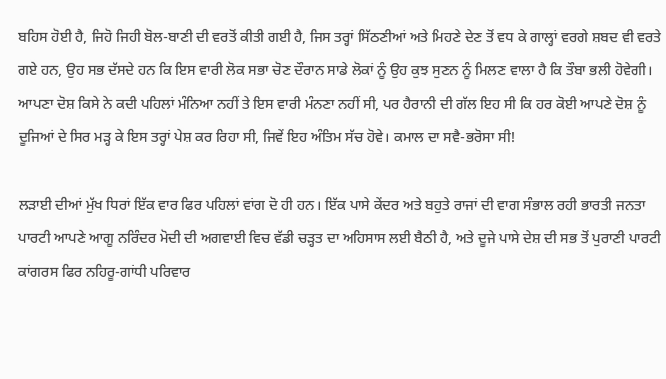ਬਹਿਸ ਹੋਈ ਹੈ, ਜਿਹੋ ਜਿਹੀ ਬੋਲ-ਬਾਣੀ ਦੀ ਵਰਤੋਂ ਕੀਤੀ ਗਈ ਹੈ, ਜਿਸ ਤਰ੍ਹਾਂ ਸਿੱਠਣੀਆਂ ਅਤੇ ਮਿਹਣੇ ਦੇਣ ਤੋਂ ਵਧ ਕੇ ਗਾਲ੍ਹਾਂ ਵਰਗੇ ਸ਼ਬਦ ਵੀ ਵਰਤੇ ਗਏ ਹਨ, ਉਹ ਸਭ ਦੱਸਦੇ ਹਨ ਕਿ ਇਸ ਵਾਰੀ ਲੋਕ ਸਭਾ ਚੋਣ ਦੌਰਾਨ ਸਾਡੇ ਲੋਕਾਂ ਨੂੰ ਉਹ ਕੁਝ ਸੁਣਨ ਨੂੰ ਮਿਲਣ ਵਾਲਾ ਹੈ ਕਿ ਤੌਬਾ ਭਲੀ ਹੋਵੇਗੀ। ਆਪਣਾ ਦੋਸ਼ ਕਿਸੇ ਨੇ ਕਦੀ ਪਹਿਲਾਂ ਮੰਨਿਆ ਨਹੀਂ ਤੇ ਇਸ ਵਾਰੀ ਮੰਨਣਾ ਨਹੀਂ ਸੀ, ਪਰ ਹੈਰਾਨੀ ਦੀ ਗੱਲ ਇਹ ਸੀ ਕਿ ਹਰ ਕੋਈ ਆਪਣੇ ਦੋਸ਼ ਨੂੰ ਦੂਜਿਆਂ ਦੇ ਸਿਰ ਮੜ੍ਹ ਕੇ ਇਸ ਤਰ੍ਹਾਂ ਪੇਸ਼ ਕਰ ਰਿਹਾ ਸੀ, ਜਿਵੇਂ ਇਹ ਅੰਤਿਮ ਸੱਚ ਹੋਵੇ। ਕਮਾਲ ਦਾ ਸਵੈ-ਭਰੋਸਾ ਸੀ!

ਲੜਾਈ ਦੀਆਂ ਮੁੱਖ ਧਿਰਾਂ ਇੱਕ ਵਾਰ ਫਿਰ ਪਹਿਲਾਂ ਵਾਂਗ ਦੋ ਹੀ ਹਨ। ਇੱਕ ਪਾਸੇ ਕੇਂਦਰ ਅਤੇ ਬਹੁਤੇ ਰਾਜਾਂ ਦੀ ਵਾਗ ਸੰਭਾਲ ਰਹੀ ਭਾਰਤੀ ਜਨਤਾ ਪਾਰਟੀ ਆਪਣੇ ਆਗੂ ਨਰਿੰਦਰ ਮੋਦੀ ਦੀ ਅਗਵਾਈ ਵਿਚ ਵੱਡੀ ਚੜ੍ਹਤ ਦਾ ਅਹਿਸਾਸ ਲਈ ਬੈਠੀ ਹੈ, ਅਤੇ ਦੂਜੇ ਪਾਸੇ ਦੇਸ਼ ਦੀ ਸਭ ਤੋਂ ਪੁਰਾਣੀ ਪਾਰਟੀ ਕਾਂਗਰਸ ਫਿਰ ਨਹਿਰੂ-ਗਾਂਧੀ ਪਰਿਵਾਰ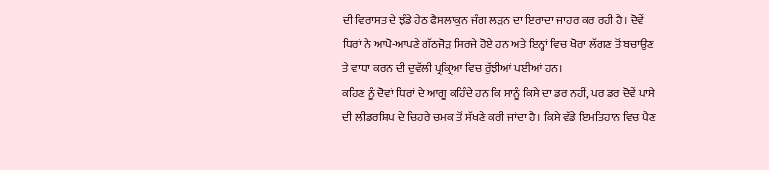ਦੀ ਵਿਰਾਸਤ ਦੇ ਝੰਡੇ ਹੇਠ ਫੈਸਲਾਕੁਨ ਜੰਗ ਲੜਨ ਦਾ ਇਰਾਦਾ ਜਾਹਰ ਕਰ ਰਹੀ ਹੈ। ਦੋਵੇਂ ਧਿਰਾਂ ਨੇ ਆਪੋ-ਆਪਣੇ ਗੱਠਜੋੜ ਸਿਰਜੇ ਹੋਏ ਹਨ ਅਤੇ ਇਨ੍ਹਾਂ ਵਿਚ ਖੋਰਾ ਲੱਗਣ ਤੋਂ ਬਚਾਉਣ ਤੇ ਵਾਧਾ ਕਰਨ ਦੀ ਦੁਵੱਲੀ ਪ੍ਰਕ੍ਰਿਆ ਵਿਚ ਰੁੱਝੀਆਂ ਪਈਆਂ ਹਨ।
ਕਹਿਣ ਨੂੰ ਦੋਵਾਂ ਧਿਰਾਂ ਦੇ ਆਗੂ ਕਹਿੰਦੇ ਹਨ ਕਿ ਸਾਨੂੰ ਕਿਸੇ ਦਾ ਡਰ ਨਹੀਂ, ਪਰ ਡਰ ਦੋਵੇਂ ਪਾਸੇ ਦੀ ਲੀਡਰਸ਼ਿਪ ਦੇ ਚਿਹਰੇ ਚਮਕ ਤੋਂ ਸੱਖਣੇ ਕਰੀ ਜਾਂਦਾ ਹੈ। ਕਿਸੇ ਵੱਡੇ ਇਮਤਿਹਾਨ ਵਿਚ ਪੈਣ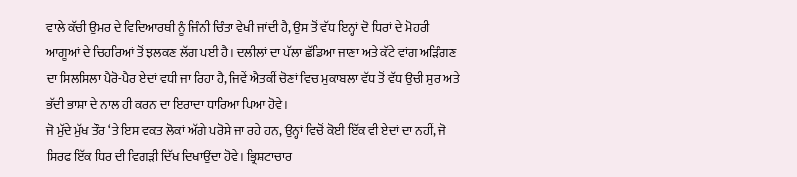ਵਾਲੇ ਕੱਚੀ ਉਮਰ ਦੇ ਵਿਦਿਆਰਥੀ ਨੂੰ ਜਿੰਨੀ ਚਿੰਤਾ ਵੇਖੀ ਜਾਂਦੀ ਹੈ, ਉਸ ਤੋਂ ਵੱਧ ਇਨ੍ਹਾਂ ਦੋ ਧਿਰਾਂ ਦੇ ਮੋਹਰੀ ਆਗੂਆਂ ਦੇ ਚਿਹਰਿਆਂ ਤੋਂ ਝਲਕਣ ਲੱਗ ਪਈ ਹੈ। ਦਲੀਲਾਂ ਦਾ ਪੱਲਾ ਛੱਡਿਆ ਜਾਣਾ ਅਤੇ ਕੱਟੇ ਵਾਂਗ ਅੜਿੰਗਣ ਦਾ ਸਿਲਸਿਲਾ ਪੈਰੋ-ਪੈਰ ਏਦਾਂ ਵਧੀ ਜਾ ਰਿਹਾ ਹੈ, ਜਿਵੇਂ ਐਤਕੀਂ ਚੋਣਾਂ ਵਿਚ ਮੁਕਾਬਲਾ ਵੱਧ ਤੋਂ ਵੱਧ ਉਚੀ ਸੁਰ ਅਤੇ ਭੱਦੀ ਭਾਸ਼ਾ ਦੇ ਨਾਲ ਹੀ ਕਰਨ ਦਾ ਇਰਾਦਾ ਧਾਰਿਆ ਪਿਆ ਹੋਵੇ।
ਜੋ ਮੁੱਦੇ ਮੁੱਖ ਤੌਰ ‘ਤੇ ਇਸ ਵਕਤ ਲੋਕਾਂ ਅੱਗੇ ਪਰੋਸੇ ਜਾ ਰਹੇ ਹਨ, ਉਨ੍ਹਾਂ ਵਿਚੋਂ ਕੋਈ ਇੱਕ ਵੀ ਏਦਾਂ ਦਾ ਨਹੀਂ, ਜੋ ਸਿਰਫ ਇੱਕ ਧਿਰ ਦੀ ਵਿਗੜੀ ਦਿੱਖ ਦਿਖਾਉਂਦਾ ਹੋਵੇ। ਭ੍ਰਿਸ਼ਟਾਚਾਰ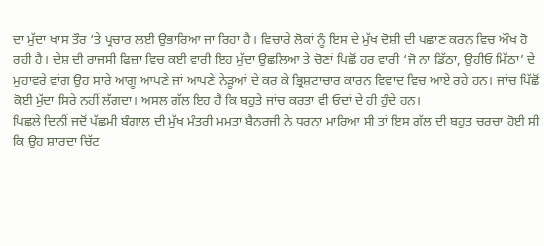ਦਾ ਮੁੱਦਾ ਖਾਸ ਤੌਰ ‘ਤੇ ਪ੍ਰਚਾਰ ਲਈ ਉਭਾਰਿਆ ਜਾ ਰਿਹਾ ਹੈ। ਵਿਚਾਰੇ ਲੋਕਾਂ ਨੂੰ ਇਸ ਦੇ ਮੁੱਖ ਦੋਸ਼ੀ ਦੀ ਪਛਾਣ ਕਰਨ ਵਿਚ ਔਖ ਹੋ ਰਹੀ ਹੈ। ਦੇਸ਼ ਦੀ ਰਾਜਸੀ ਫਿਜ਼ਾ ਵਿਚ ਕਈ ਵਾਰੀ ਇਹ ਮੁੱਦਾ ਉਛਲਿਆ ਤੇ ਚੋਣਾਂ ਪਿਛੋਂ ਹਰ ਵਾਰੀ ‘ਜੋ ਨਾ ਡਿੱਠਾ, ਉਹੀਓ ਮਿੱਠਾ’ ਦੇ ਮੁਹਾਵਰੇ ਵਾਂਗ ਉਹ ਸਾਰੇ ਆਗੂ ਆਪਣੇ ਜਾਂ ਆਪਣੇ ਨੇੜੂਆਂ ਦੇ ਕਰ ਕੇ ਭ੍ਰਿਸ਼ਟਾਚਾਰ ਕਾਰਨ ਵਿਵਾਦ ਵਿਚ ਆਏ ਰਹੇ ਹਨ। ਜਾਂਚ ਪਿੱਛੋਂ ਕੋਈ ਮੁੱਦਾ ਸਿਰੇ ਨਹੀਂ ਲੱਗਦਾ। ਅਸਲ ਗੱਲ ਇਹ ਹੈ ਕਿ ਬਹੁਤੇ ਜਾਂਚ ਕਰਤਾ ਵੀ ਓਦਾਂ ਦੇ ਹੀ ਹੁੰਦੇ ਹਨ।
ਪਿਛਲੇ ਦਿਨੀਂ ਜਦੋਂ ਪੱਛਮੀ ਬੰਗਾਲ ਦੀ ਮੁੱਖ ਮੰਤਰੀ ਮਮਤਾ ਬੈਨਰਜੀ ਨੇ ਧਰਨਾ ਮਾਰਿਆ ਸੀ ਤਾਂ ਇਸ ਗੱਲ ਦੀ ਬਹੁਤ ਚਰਚਾ ਹੋਈ ਸੀ ਕਿ ਉਹ ਸ਼ਾਰਦਾ ਚਿੱਟ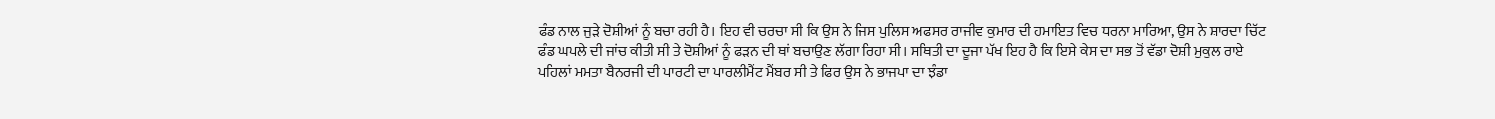ਫੰਡ ਨਾਲ ਜੁੜੇ ਦੋਸ਼ੀਆਂ ਨੂੰ ਬਚਾ ਰਹੀ ਹੈ। ਇਹ ਵੀ ਚਰਚਾ ਸੀ ਕਿ ਉਸ ਨੇ ਜਿਸ ਪੁਲਿਸ ਅਫਸਰ ਰਾਜੀਵ ਕੁਮਾਰ ਦੀ ਹਮਾਇਤ ਵਿਚ ਧਰਨਾ ਮਾਰਿਆ, ਉਸ ਨੇ ਸ਼ਾਰਦਾ ਚਿੱਟ ਫੰਡ ਘਪਲੇ ਦੀ ਜਾਂਚ ਕੀਤੀ ਸੀ ਤੇ ਦੋਸ਼ੀਆਂ ਨੂੰ ਫੜਨ ਦੀ ਥਾਂ ਬਚਾਉਣ ਲੱਗਾ ਰਿਹਾ ਸੀ। ਸਥਿਤੀ ਦਾ ਦੂਜਾ ਪੱਖ ਇਹ ਹੈ ਕਿ ਇਸੇ ਕੇਸ ਦਾ ਸਭ ਤੋਂ ਵੱਡਾ ਦੋਸ਼ੀ ਮੁਕੁਲ ਰਾਏ ਪਹਿਲਾਂ ਮਮਤਾ ਬੈਨਰਜੀ ਦੀ ਪਾਰਟੀ ਦਾ ਪਾਰਲੀਮੈਂਟ ਮੈਂਬਰ ਸੀ ਤੇ ਫਿਰ ਉਸ ਨੇ ਭਾਜਪਾ ਦਾ ਝੰਡਾ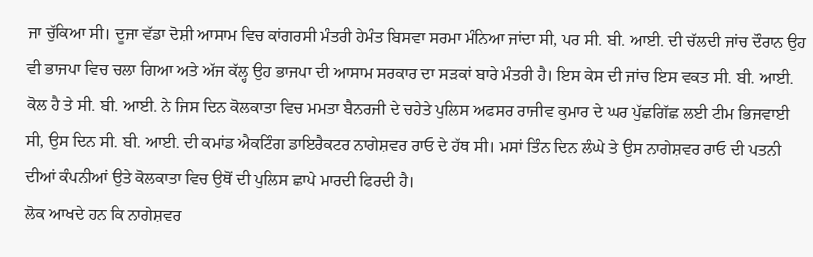ਜਾ ਚੁੱਕਿਆ ਸੀ। ਦੂਜਾ ਵੱਡਾ ਦੋਸ਼ੀ ਆਸਾਮ ਵਿਚ ਕਾਂਗਰਸੀ ਮੰਤਰੀ ਹੇਮੰਤ ਬਿਸਵਾ ਸਰਮਾ ਮੰਨਿਆ ਜਾਂਦਾ ਸੀ, ਪਰ ਸੀ. ਬੀ. ਆਈ. ਦੀ ਚੱਲਦੀ ਜਾਂਚ ਦੌਰਾਨ ਉਹ ਵੀ ਭਾਜਪਾ ਵਿਚ ਚਲਾ ਗਿਆ ਅਤੇ ਅੱਜ ਕੱਲ੍ਹ ਉਹ ਭਾਜਪਾ ਦੀ ਆਸਾਮ ਸਰਕਾਰ ਦਾ ਸੜਕਾਂ ਬਾਰੇ ਮੰਤਰੀ ਹੈ। ਇਸ ਕੇਸ ਦੀ ਜਾਂਚ ਇਸ ਵਕਤ ਸੀ. ਬੀ. ਆਈ. ਕੋਲ ਹੈ ਤੇ ਸੀ. ਬੀ. ਆਈ. ਨੇ ਜਿਸ ਦਿਨ ਕੋਲਕਾਤਾ ਵਿਚ ਮਮਤਾ ਬੈਨਰਜੀ ਦੇ ਚਹੇਤੇ ਪੁਲਿਸ ਅਫਸਰ ਰਾਜੀਵ ਕੁਮਾਰ ਦੇ ਘਰ ਪੁੱਛਗਿੱਛ ਲਈ ਟੀਮ ਭਿਜਵਾਈ ਸੀ, ਉਸ ਦਿਨ ਸੀ. ਬੀ. ਆਈ. ਦੀ ਕਮਾਂਡ ਐਕਟਿੰਗ ਡਾਇਰੈਕਟਰ ਨਾਗੇਸ਼ਵਰ ਰਾਓ ਦੇ ਹੱਥ ਸੀ। ਮਸਾਂ ਤਿੰਨ ਦਿਨ ਲੰਘੇ ਤੇ ਉਸ ਨਾਗੇਸ਼ਵਰ ਰਾਓ ਦੀ ਪਤਨੀ ਦੀਆਂ ਕੰਪਨੀਆਂ ਉਤੇ ਕੋਲਕਾਤਾ ਵਿਚ ਉਥੋਂ ਦੀ ਪੁਲਿਸ ਛਾਪੇ ਮਾਰਦੀ ਫਿਰਦੀ ਹੈ।
ਲੋਕ ਆਖਦੇ ਹਨ ਕਿ ਨਾਗੇਸ਼ਵਰ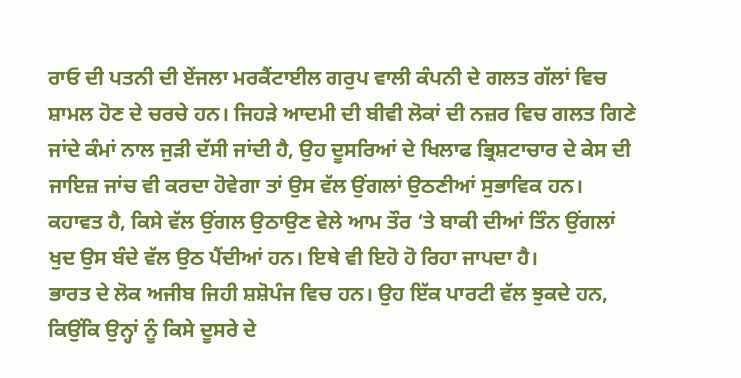ਰਾਓ ਦੀ ਪਤਨੀ ਦੀ ਏਂਜਲਾ ਮਰਕੈਂਟਾਈਲ ਗਰੁਪ ਵਾਲੀ ਕੰਪਨੀ ਦੇ ਗਲਤ ਗੱਲਾਂ ਵਿਚ ਸ਼ਾਮਲ ਹੋਣ ਦੇ ਚਰਚੇ ਹਨ। ਜਿਹੜੇ ਆਦਮੀ ਦੀ ਬੀਵੀ ਲੋਕਾਂ ਦੀ ਨਜ਼ਰ ਵਿਚ ਗਲਤ ਗਿਣੇ ਜਾਂਦੇ ਕੰਮਾਂ ਨਾਲ ਜੁੜੀ ਦੱਸੀ ਜਾਂਦੀ ਹੈ, ਉਹ ਦੂਸਰਿਆਂ ਦੇ ਖਿਲਾਫ ਭ੍ਰਿਸ਼ਟਾਚਾਰ ਦੇ ਕੇਸ ਦੀ ਜਾਇਜ਼ ਜਾਂਚ ਵੀ ਕਰਦਾ ਹੋਵੇਗਾ ਤਾਂ ਉਸ ਵੱਲ ਉਂਗਲਾਂ ਉਠਣੀਆਂ ਸੁਭਾਵਿਕ ਹਨ। ਕਹਾਵਤ ਹੈ, ਕਿਸੇ ਵੱਲ ਉਂਗਲ ਉਠਾਉਣ ਵੇਲੇ ਆਮ ਤੌਰ ‘ਤੇ ਬਾਕੀ ਦੀਆਂ ਤਿੰਨ ਉਂਗਲਾਂ ਖੁਦ ਉਸ ਬੰਦੇ ਵੱਲ ਉਠ ਪੈਂਦੀਆਂ ਹਨ। ਇਥੇ ਵੀ ਇਹੋ ਹੋ ਰਿਹਾ ਜਾਪਦਾ ਹੈ।
ਭਾਰਤ ਦੇ ਲੋਕ ਅਜੀਬ ਜਿਹੀ ਸ਼ਸ਼ੋਪੰਜ ਵਿਚ ਹਨ। ਉਹ ਇੱਕ ਪਾਰਟੀ ਵੱਲ ਝੁਕਦੇ ਹਨ, ਕਿਉਂਕਿ ਉਨ੍ਹਾਂ ਨੂੰ ਕਿਸੇ ਦੂਸਰੇ ਦੇ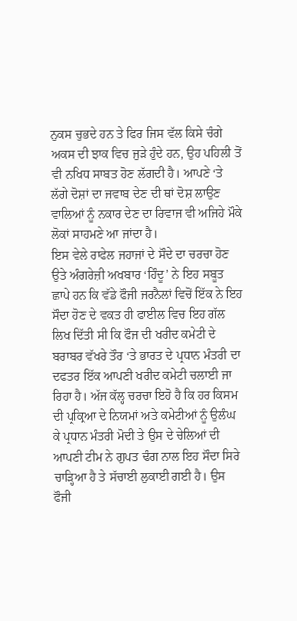ਨੁਕਸ ਚੁਭਦੇ ਹਨ ਤੇ ਫਿਰ ਜਿਸ ਵੱਲ ਕਿਸੇ ਚੰਗੇ ਅਕਸ ਦੀ ਝਾਕ ਵਿਚ ਜੁੜੇ ਹੁੰਦੇ ਹਨ, ਉਹ ਪਹਿਲੀ ਤੋਂ ਵੀ ਨਖਿਧ ਸਾਬਤ ਹੋਣ ਲੱਗਦੀ ਹੈ। ਆਪਣੇ ‘ਤੇ ਲੱਗੇ ਦੋਸ਼ਾਂ ਦਾ ਜਵਾਬ ਦੇਣ ਦੀ ਥਾਂ ਦੋਸ਼ ਲਾਉਣ ਵਾਲਿਆਂ ਨੂੰ ਨਕਾਰ ਦੇਣ ਦਾ ਰਿਵਾਜ ਵੀ ਅਜਿਹੇ ਮੌਕੇ ਲੋਕਾਂ ਸਾਹਮਣੇ ਆ ਜਾਂਦਾ ਹੈ।
ਇਸ ਵੇਲੇ ਰਾਫੇਲ ਜਹਾਜਾਂ ਦੇ ਸੌਦੇ ਦਾ ਚਰਚਾ ਹੋਣ ਉਤੇ ਅੰਗਰੇਜ਼ੀ ਅਖਬਾਰ ‘ਹਿੰਦੂ’ ਨੇ ਇਹ ਸਬੂਤ ਛਾਪੇ ਹਨ ਕਿ ਵੱਡੇ ਫੌਜੀ ਜਰਨੈਲਾਂ ਵਿਚੋਂ ਇੱਕ ਨੇ ਇਹ ਸੌਦਾ ਹੋਣ ਦੇ ਵਕਤ ਹੀ ਫਾਈਲ ਵਿਚ ਇਹ ਗੱਲ ਲਿਖ ਦਿੱਤੀ ਸੀ ਕਿ ਫੌਜ ਦੀ ਖਰੀਦ ਕਮੇਟੀ ਦੇ ਬਰਾਬਰ ਵੱਖਰੇ ਤੌਰ ‘ਤੇ ਭਾਰਤ ਦੇ ਪ੍ਰਧਾਨ ਮੰਤਰੀ ਦਾ ਦਫਤਰ ਇੱਕ ਆਪਣੀ ਖਰੀਦ ਕਮੇਟੀ ਚਲਾਈ ਜਾ ਰਿਹਾ ਹੈ। ਅੱਜ ਕੱਲ੍ਹ ਚਰਚਾ ਇਹੋ ਹੈ ਕਿ ਹਰ ਕਿਸਮ ਦੀ ਪ੍ਰਕ੍ਰਿਆ ਦੇ ਨਿਯਮਾਂ ਅਤੇ ਕਮੇਟੀਆਂ ਨੂੰ ਉਲੰਘ ਕੇ ਪ੍ਰਧਾਨ ਮੰਤਰੀ ਮੋਦੀ ਤੇ ਉਸ ਦੇ ਚੇਲਿਆਂ ਦੀ ਆਪਣੀ ਟੀਮ ਨੇ ਗੁਪਤ ਢੰਗ ਨਾਲ ਇਹ ਸੌਦਾ ਸਿਰੇ ਚਾੜ੍ਹਿਆ ਹੈ ਤੇ ਸੱਚਾਈ ਲੁਕਾਈ ਗਈ ਹੈ। ਉਸ ਫੌਜੀ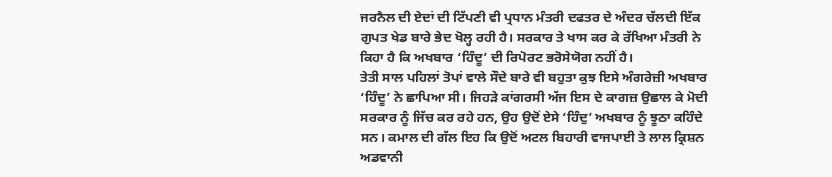ਜਰਨੈਲ ਦੀ ਏਦਾਂ ਦੀ ਟਿੱਪਣੀ ਵੀ ਪ੍ਰਧਾਨ ਮੰਤਰੀ ਦਫਤਰ ਦੇ ਅੰਦਰ ਚੱਲਦੀ ਇੱਕ ਗੁਪਤ ਖੇਡ ਬਾਰੇ ਭੇਦ ਖੋਲ੍ਹ ਰਹੀ ਹੈ। ਸਰਕਾਰ ਤੇ ਖਾਸ ਕਰ ਕੇ ਰੱਖਿਆ ਮੰਤਰੀ ਨੇ ਕਿਹਾ ਹੈ ਕਿ ਅਖਬਾਰ ‘ਹਿੰਦੂ’ ਦੀ ਰਿਪੋਰਟ ਭਰੋਸੇਯੋਗ ਨਹੀਂ ਹੈ।
ਤੇਤੀ ਸਾਲ ਪਹਿਲਾਂ ਤੋਪਾਂ ਵਾਲੇ ਸੌਦੇ ਬਾਰੇ ਵੀ ਬਹੁਤਾ ਕੁਝ ਇਸੇ ਅੰਗਰੇਜ਼ੀ ਅਖਬਾਰ ‘ਹਿੰਦੂ’ ਨੇ ਛਾਪਿਆ ਸੀ। ਜਿਹੜੇ ਕਾਂਗਰਸੀ ਅੱਜ ਇਸ ਦੇ ਕਾਗਜ਼ ਉਛਾਲ ਕੇ ਮੋਦੀ ਸਰਕਾਰ ਨੂੰ ਜਿੱਚ ਕਰ ਰਹੇ ਹਨ, ਉਹ ਉਦੋਂ ਏਸੇ ‘ਹਿੰਦੁ’ ਅਖਬਾਰ ਨੂੰ ਝੂਠਾ ਕਹਿੰਦੇ ਸਨ। ਕਮਾਲ ਦੀ ਗੱਲ ਇਹ ਕਿ ਉਦੋਂ ਅਟਲ ਬਿਹਾਰੀ ਵਾਜਪਾਈ ਤੇ ਲਾਲ ਕ੍ਰਿਸ਼ਨ ਅਡਵਾਨੀ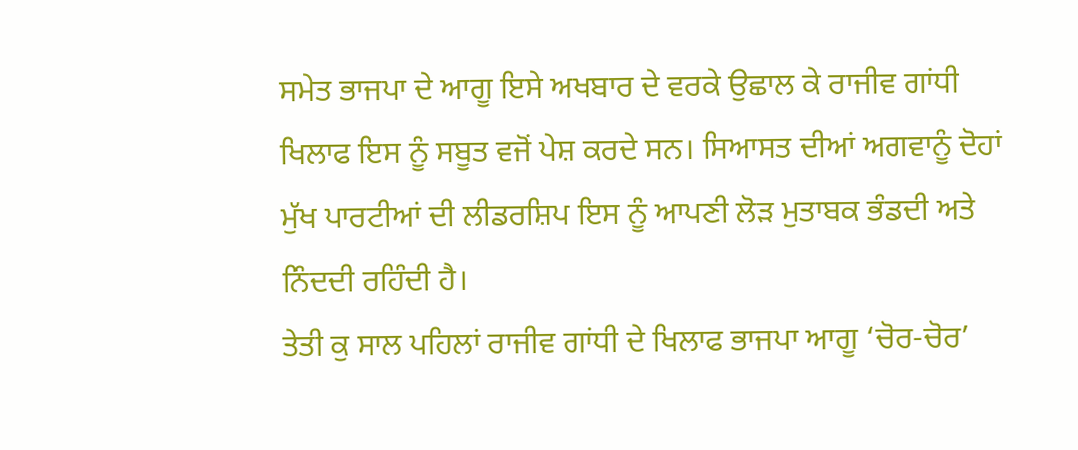ਸਮੇਤ ਭਾਜਪਾ ਦੇ ਆਗੂ ਇਸੇ ਅਖਬਾਰ ਦੇ ਵਰਕੇ ਉਛਾਲ ਕੇ ਰਾਜੀਵ ਗਾਂਧੀ ਖਿਲਾਫ ਇਸ ਨੂੰ ਸਬੂਤ ਵਜੋਂ ਪੇਸ਼ ਕਰਦੇ ਸਨ। ਸਿਆਸਤ ਦੀਆਂ ਅਗਵਾਨੂੰ ਦੋਹਾਂ ਮੁੱਖ ਪਾਰਟੀਆਂ ਦੀ ਲੀਡਰਸ਼ਿਪ ਇਸ ਨੂੰ ਆਪਣੀ ਲੋੜ ਮੁਤਾਬਕ ਭੰਡਦੀ ਅਤੇ ਨਿੰਦਦੀ ਰਹਿੰਦੀ ਹੈ।
ਤੇਤੀ ਕੁ ਸਾਲ ਪਹਿਲਾਂ ਰਾਜੀਵ ਗਾਂਧੀ ਦੇ ਖਿਲਾਫ ਭਾਜਪਾ ਆਗੂ ‘ਚੋਰ-ਚੋਰ’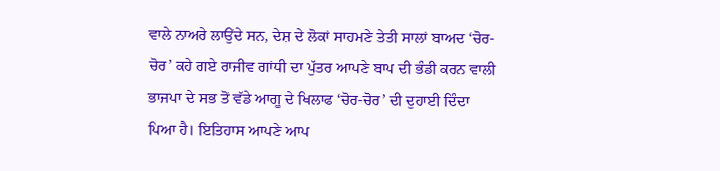ਵਾਲੇ ਨਾਅਰੇ ਲਾਉਂਦੇ ਸਨ, ਦੇਸ਼ ਦੇ ਲੋਕਾਂ ਸਾਹਮਣੇ ਤੇਤੀ ਸਾਲਾਂ ਬਾਅਦ ‘ਚੋਰ-ਚੋਰ’ ਕਹੇ ਗਏ ਰਾਜੀਵ ਗਾਂਧੀ ਦਾ ਪੁੱਤਰ ਆਪਣੇ ਬਾਪ ਦੀ ਭੰਡੀ ਕਰਨ ਵਾਲੀ ਭਾਜਪਾ ਦੇ ਸਭ ਤੋਂ ਵੱਡੇ ਆਗੂ ਦੇ ਖਿਲਾਫ ‘ਚੋਰ-ਚੋਰ’ ਦੀ ਦੁਹਾਈ ਦਿੰਦਾ ਪਿਆ ਹੈ। ਇਤਿਹਾਸ ਆਪਣੇ ਆਪ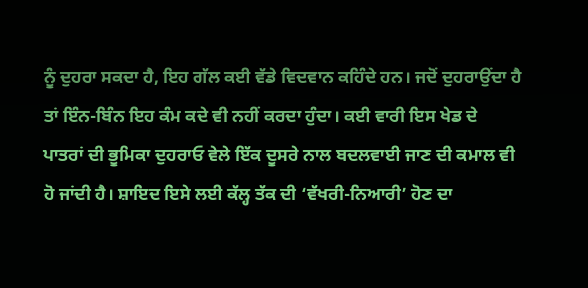ਨੂੰ ਦੁਹਰਾ ਸਕਦਾ ਹੈ, ਇਹ ਗੱਲ ਕਈ ਵੱਡੇ ਵਿਦਵਾਨ ਕਹਿੰਦੇ ਹਨ। ਜਦੋਂ ਦੁਹਰਾਉਂਦਾ ਹੈ ਤਾਂ ਇੰਨ-ਬਿੰਨ ਇਹ ਕੰਮ ਕਦੇ ਵੀ ਨਹੀਂ ਕਰਦਾ ਹੁੰਦਾ। ਕਈ ਵਾਰੀ ਇਸ ਖੇਡ ਦੇ ਪਾਤਰਾਂ ਦੀ ਭੂਮਿਕਾ ਦੁਹਰਾਓ ਵੇਲੇ ਇੱਕ ਦੂਸਰੇ ਨਾਲ ਬਦਲਵਾਈ ਜਾਣ ਦੀ ਕਮਾਲ ਵੀ ਹੋ ਜਾਂਦੀ ਹੈ। ਸ਼ਾਇਦ ਇਸੇ ਲਈ ਕੱਲ੍ਹ ਤੱਕ ਦੀ ‘ਵੱਖਰੀ-ਨਿਆਰੀ’ ਹੋਣ ਦਾ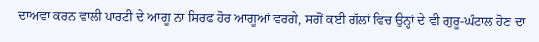ਦਾਅਵਾ ਕਰਨ ਵਾਲੀ ਪਾਰਟੀ ਦੇ ਆਗੂ ਨਾ ਸਿਰਫ ਹੋਰ ਆਗੂਆਂ ਵਰਗੇ, ਸਗੋਂ ਕਈ ਗੱਲਾਂ ਵਿਚ ਉਨ੍ਹਾਂ ਦੇ ਵੀ ਗੁਰੂ-ਘੰਟਾਲ ਹੋਣ ਦਾ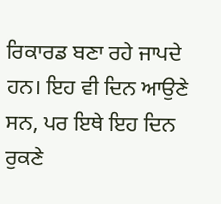ਰਿਕਾਰਡ ਬਣਾ ਰਹੇ ਜਾਪਦੇ ਹਨ। ਇਹ ਵੀ ਦਿਨ ਆਉਣੇ ਸਨ, ਪਰ ਇਥੇ ਇਹ ਦਿਨ ਰੁਕਣੇ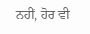ਨਹੀਂ, ਹੋਰ ਵੀ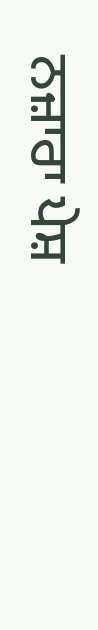ਨਜ਼ਾਰਾ ਪੇਸ਼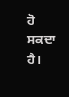ਹੋ ਸਕਦਾ ਹੈ।